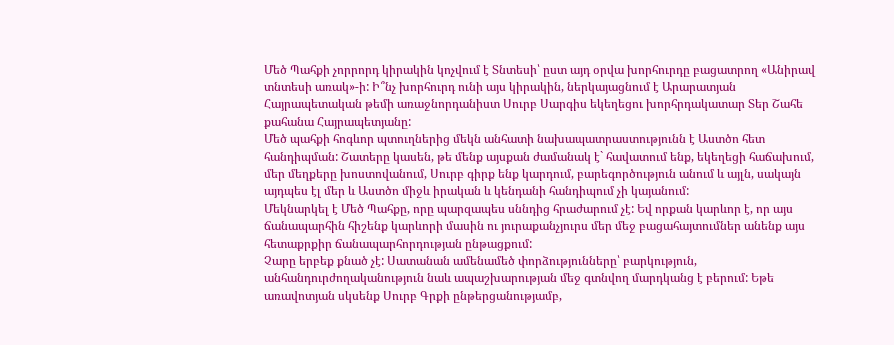Մեծ Պահքի չորրորդ կիրակին կոչվում է Տնտեսի՝ ըստ այդ օրվա խորհուրդը բացատրող «Անիրավ տնտեսի առակ»-ի: Ի՞նչ խորհուրդ ունի այս կիրակին, ներկայացնում է Արարատյան Հայրապետական թեմի առաջնորդանիստ Սուրբ Սարգիս եկեղեցու խորհրդակատար Տեր Շահե քահանա Հայրապետյանը:
Մեծ պահքի հոգևոր պտուղներից մեկն անհատի նախապատրաստությունն է Աստծո հետ հանդիպման: Շատերը կասեն, թե մենք այսքան ժամանակ է` հավատում ենք, եկեղեցի հաճախում, մեր մեղքերը խոստովանում, Սուրբ գիրք ենք կարդում, բարեգործություն անում և այլն, սակայն այդպես էլ մեր և Աստծո միջև իրական և կենդանի հանդիպում չի կայանում:
Մեկնարկել է Մեծ Պահքը, որը պարզապես սննդից հրաժարում չէ: Եվ որքան կարևոր է, որ այս ճանապարհին հիշենք կարևորի մասին ու յուրաքանչյուրս մեր մեջ բացահայտումներ անենք այս հետաքրքիր ճանապարհորդության ընթացքում:
Չարը երբեք քնած չէ: Սատանան ամենամեծ փորձությունները՝ բարկություն, անհանդուրժողականություն նաև ապաշխարության մեջ գտնվող մարդկանց է բերում: Եթե առավոտյան սկսենք Սուրբ Գրքի ընթերցանությամբ,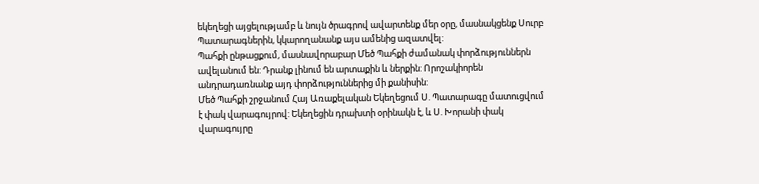եկեղեցի այցելությամբ և նույն ծրագրով ավարտենք մեր օրը, մասնակցենք Սուրբ Պատարագներին, կկարողանանք այս ամենից ազատվել:
Պահքի ընթացքում, մասնավորաբար Մեծ Պահքի ժամանակ փորձություններն ավելանում են: Դրանք լինում են արտաքին և ներքին: Որոշակիորեն անդրադառնանք այդ փորձություններից մի քանիսին:
Մեծ Պահքի շրջանում Հայ Առաքելական Եկեղեցում Ս. Պատարագը մատուցվում է փակ վարագույրով: Եկեղեցին դրախտի օրինակն է, և Ս. Խորանի փակ վարագույրը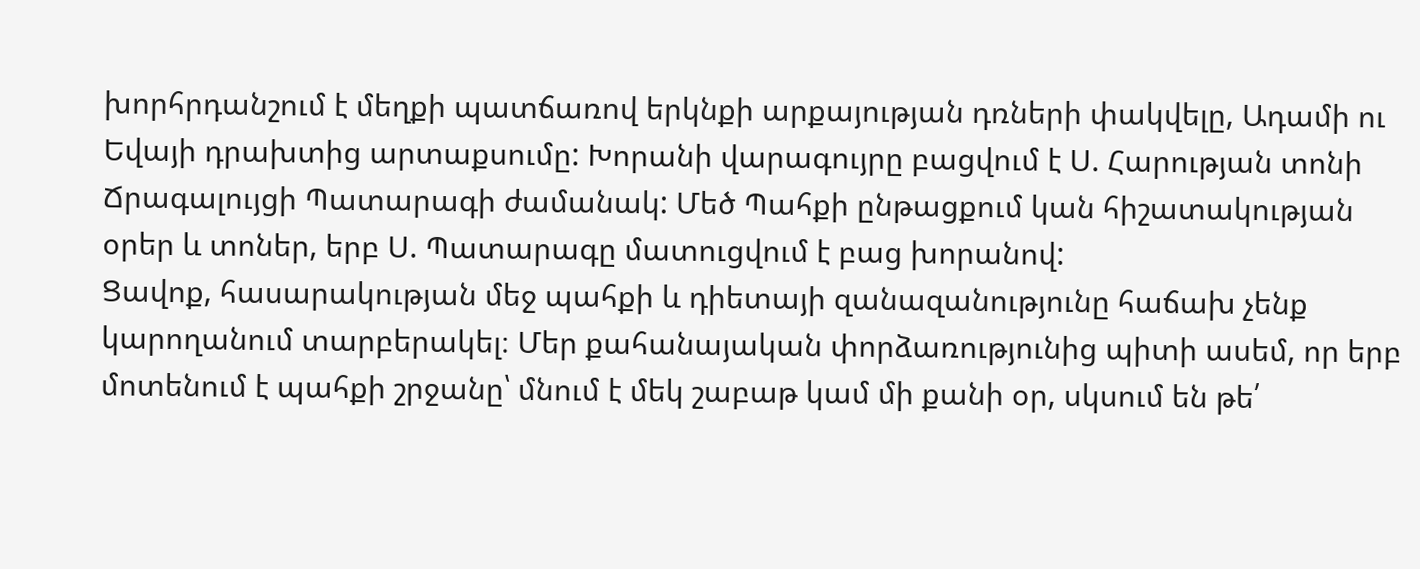խորհրդանշում է մեղքի պատճառով երկնքի արքայության դռների փակվելը, Ադամի ու Եվայի դրախտից արտաքսումը: Խորանի վարագույրը բացվում է Ս. Հարության տոնի Ճրագալույցի Պատարագի ժամանակ: Մեծ Պահքի ընթացքում կան հիշատակության օրեր և տոներ, երբ Ս. Պատարագը մատուցվում է բաց խորանով:
Ցավոք, հասարակության մեջ պահքի և դիետայի զանազանությունը հաճախ չենք կարողանում տարբերակել։ Մեր քահանայական փորձառությունից պիտի ասեմ, որ երբ մոտենում է պահքի շրջանը՝ մնում է մեկ շաբաթ կամ մի քանի օր, սկսում են թե՛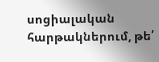սոցիալական հարթակներում, թե՛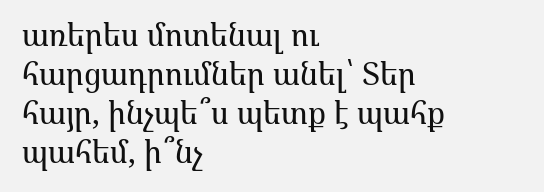առերես մոտենալ ու հարցադրումներ անել՝ Տեր հայր, ինչպե՞ս պետք է պահք պահեմ, ի՞նչ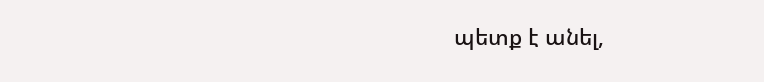պետք է անել,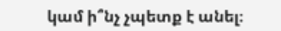կամ ի՞նչ չպետք է անել։